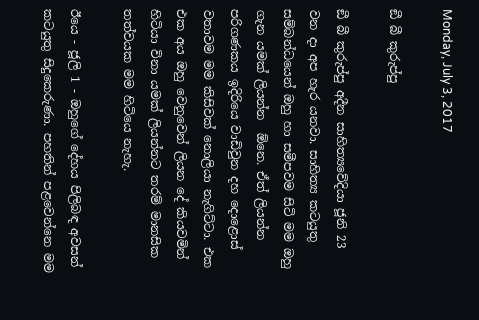Monday, July 3, 2017

ඞී බී කුරුප්පු

ඞී බී කුරුප්පු අදීන සාහිත්‍යවේදියා ජූනි 23 වන දා අප හැර යනවා. සාහිත්‍ය කටයුතු සම්බන්ධයෙන් ඔහු හා සමීපවම සිටි මම ඔහු ගැන යමක් ලියන්න  ඕනෙ. ඒත් ලියන්න පරිගණකය ඉදිරියෙ වාඩිවුන දහ දොළොස් වතාවම මම කිසිවක් නොලියා නැගිට්ටා. එක එක අය ඔහු වෙනුවෙන් ලියන දේ කියවමින් හිටියා විනා යමක් ලියන්නට තරම් මානසික තත්වයක මම හිටියෙ නැහැ.

ඊයෙ - ජූලි 1 - ඔහුගේ දේහය පිලිබඳ අවසන් කටයුතු සිදුකෙරුණා. පහතින් පළවෙන්නෙ මම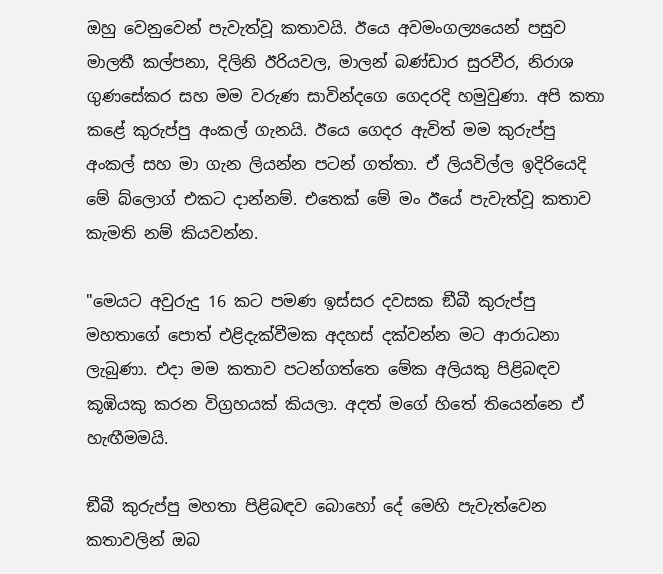ඔහු වෙනුවෙන් පැවැත්වූ කතාවයි. ඊයෙ අවමංගල්‍යයෙන් පසුව මාලතී කල්පනා, දිලිනි ඊරියවල, මාලන් බණ්ඩාර සුරවීර, නිරාශ ගුණසේකර සහ මම වරුණ සාවින්දගෙ ගෙදරදි හමුවුණා. අපි කතා කළේ කුරුප්පු අංකල් ගැනයි. ඊයෙ ගෙදර ඇවිත් මම කුරුප්පු අංකල් සහ මා ගැන ලියන්න පටන් ගත්තා. ඒ ලියවිල්ල ඉදිරියෙදි මේ බ්ලොග් එකට දාන්නම්. එතෙක් මේ මං ඊයේ පැවැත්වූ කතාව කැමති නම් කියවන්න.

"මෙයට අවුරුදු 16 කට පමණ ඉස්සර දවසක ඞීබී කුරුප්පු මහතාගේ පොත් එළිදැක්වීමක අදහස් දක්වන්න මට ආරාධනා ලැබුණා. එදා මම කතාව පටන්ගත්තෙ මේක අලියකු පිළිබඳව කූඹියකු කරන විග්‍රහයක් කියලා. අදත් මගේ හිතේ තියෙන්නෙ ඒ හැඟීමමයි.

ඞීබී කුරුප්පු මහතා පිළිබඳව බොහෝ දේ මෙහි පැවැත්වෙන කතාවලින් ඔබ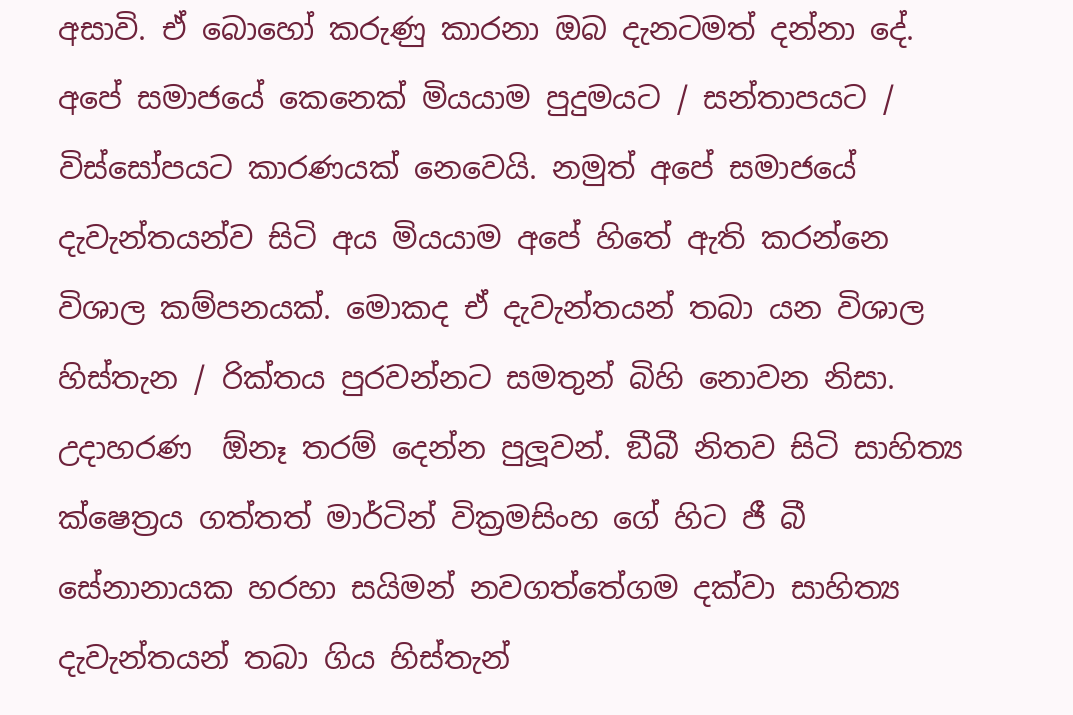අසාවි. ඒ බොහෝ කරුණු කාරනා ඔබ දැනටමත් දන්නා දේ. අපේ සමාජයේ කෙනෙක් මියයාම පුදුමයට / සන්තාපයට / විස්සෝපයට කාරණයක් නෙවෙයි. නමුත් අපේ සමාජයේ දැවැන්තයන්ව සිටි අය මියයාම අපේ හිතේ ඇති කරන්නෙ විශාල කම්පනයක්. මොකද ඒ දැවැන්තයන් තබා යන විශාල හිස්තැන / රික්තය පුරවන්නට සමතුන් බිහි නොවන නිසා. උදාහරණ  ඕනෑ තරම් දෙන්න පුලූවන්. ඞීබී නිතව සිටි සාහිත්‍ය ක්ෂෙත්‍රය ගත්තත් මාර්ටින් වික්‍රමසිංහ ගේ හිට ජී බී සේනානායක හරහා සයිමන් නවගත්තේගම දක්වා සාහිත්‍ය දැවැන්තයන් තබා ගිය හිස්තැන්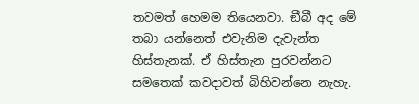තවමත් හෙමම තියෙනවා. ඞීබී අද මේ තබා යන්නෙත් එවැනිම දැවැන්ත හිස්තැනක්. ඒ හිස්තැන පුරවන්නට සමතෙක් කවදාවත් බිහිවන්නෙ නැහැ.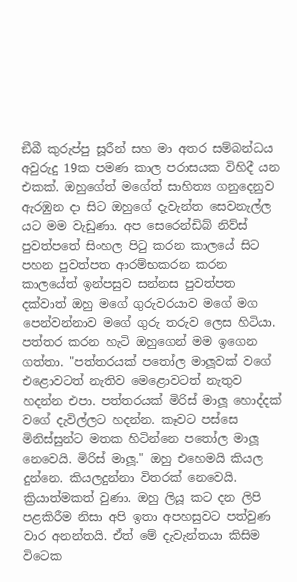ඞීබී කුරුප්පු සූරීන් සහ මා අතර සම්බන්ධය අවුරුදු 19ක පමණ කාල පරාසයක විහිදී යන එකක්. ඔහුගේත් මගේත් සාහිත්‍ය ගනුදෙනුව ඇරඹුන දා සිට ඔහුගේ දැවැන්ත සෙවනැල්ල යට මම වැඩුණා. අප සෙරෙන්ඩිබ් නිව්ස් පුවත්පතේ සිංහල පිටු කරන කාලයේ සිට පහන පුවත්පත ආරම්භකරන කරන කාලයේත් ඉන්පසුව සන්නස පුවත්පත දක්වාත් ඔහු මගේ ගුරුවරයාව මගේ මග පෙන්වන්නාව මගේ ගුරු තරුව ලෙස හිටියා. පත්තර කරන හැටි ඔහුගෙන් මම ඉගෙන ගත්තා. "පත්තරයක් පතෝල මාලූවක් වගේ එළොවටත් නැතිව මෙළොවටත් නැතුව හදන්න එපා. පත්තරයක් මිරිස් මාලූ හොද්දක් වගේ දැවිල්ලට හදන්න. කෑවට පස්සෙ මිනිස්සුන්ට මතක හිටින්නෙ පතෝල මාලූ නෙවෙයි. මිරිස් මාලූ." ඔහු එහෙමයි කියල දුන්නෙ. කියලදුන්නා විතරක් නෙවෙයි. ක්‍රියාත්මකත් වුණා. ඔහු ලියූ කට දන ලිපි පළකිරීම නිසා අපි ඉතා අපහසුවට පත්වුණ වාර අනන්තයි. ඒත් මේ දැවැන්තයා කිසිම විටෙක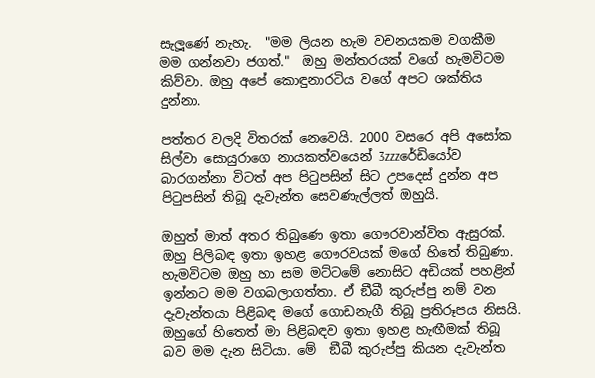සැලූණේ නැහැ.  "මම ලියන හැම වචනයකම වගකීම මම ගන්නවා ජගත්."  ඔහු මන්තරයක් වගේ හැමවිටම කිව්වා. ඔහු අපේ කොඳුනාරටිය වගේ අපට ශක්තිය දුන්නා.

පත්තර වලදි විතරක් නෙවෙයි. 2000 වසරෙ අපි අසෝක සිල්වා සොයුරාගෙ නායකත්වයෙන් 3zzzරේඩියෝව බාරගන්නා විටත් අප පිටුපසින් සිට උපදෙස් දුන්න අප පිටුපසින් තිබූ දැවැන්ත සෙවණැල්ලත් ඔහුයි.

ඔහුත් මාත් අතර තිබුණෙ ඉතා ගෞරවාන්විත ඇසුරක්. ඔහු පිලිබඳ ඉතා ඉහළ ගෞරවයක් මගේ හිතේ තිබුණා. හැමවිටම ඔහු හා සම මට්ටමේ නොසිට අඩියක් පහළින් ඉන්නට මම වගබලාගත්තා. ඒ ඞීබී කුරුප්පු නම් වන දැවැන්තයා පිළිබඳ මගේ ගොඩනැගී තිබූ ප්‍රතිරූපය නිසයි. ඔහුගේ හිතෙත් මා පිළිබඳව ඉතා ඉහළ හැඟීමක් තිබූ බව මම දැන සිටියා. මේ  ඞීබී කුරුප්පු කියන දැවැන්ත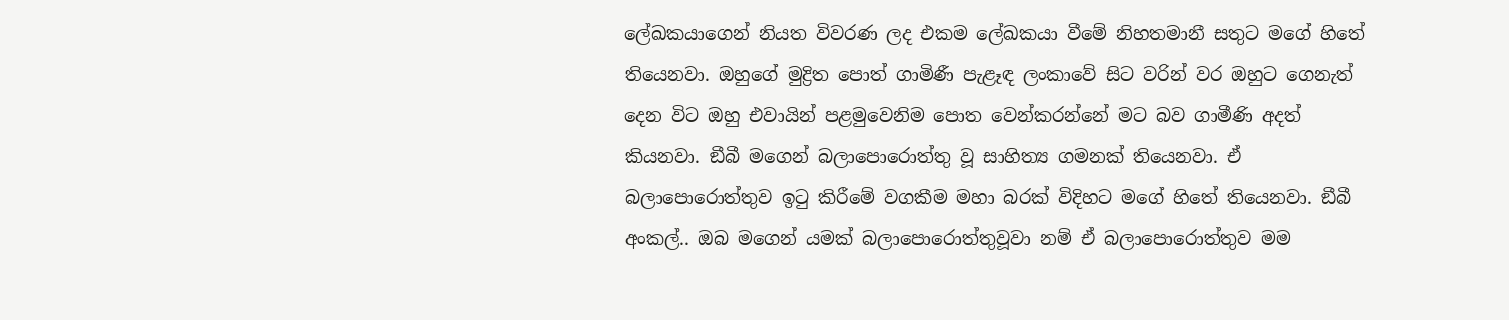ලේඛකයාගෙන් නියත විවරණ ලද එකම ලේඛකයා වීමේ නිහතමානී සතුට මගේ හිතේ තියෙනවා. ඔහුගේ මුද්‍රිත පොත් ගාමිණී පැළෑඳ ලංකාවේ සිට වරින් වර ඔහුට ගෙනැත් දෙන විට ඔහු එවායින් පළමුවෙනිම පොත වෙන්කරන්නේ මට බව ගාමීණි අදත් කියනවා. ඞීබී මගෙන් බලාපොරොත්තු වූ සාහිත්‍ය ගමනක් තියෙනවා. ඒ බලාපොරොත්තුව ඉටු කිරීමේ වගකීම මහා බරක් විදිහට මගේ හිතේ තියෙනවා. ඞීබී අංකල්.. ඔබ මගෙන් යමක් බලාපොරොත්තුවූවා නම් ඒ බලාපොරොත්තුව මම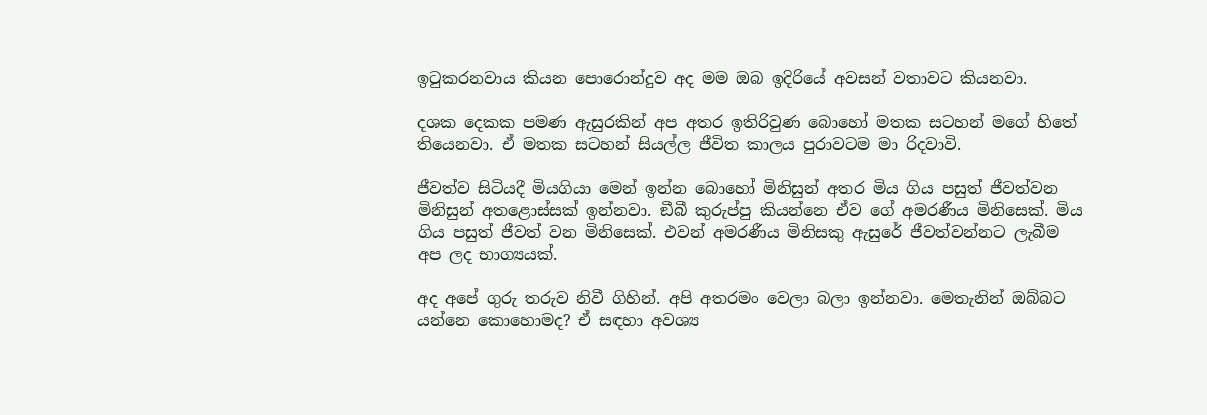ඉටුකරනවාය කියන පොරොන්දුව අද මම ඔබ ඉදිරියේ අවසන් වතාවට කියනවා.

දශක දෙකක පමණ ඇසුරකින් අප අතර ඉතිරිවුණ බොහෝ මතක සටහන් මගේ හිතේ තියෙනවා. ඒ මතක සටහන් සියල්ල ජීවිත කාලය පුරාවටම මා රිදවාවි.

ජීවත්ව සිටියදී මියගියා මෙන් ඉන්න බොහෝ මිනිසුන් අතර මිය ගිය පසුත් ජීවත්වන මිනිසුන් අතළොස්සක් ඉන්නවා. ඞීබී කුරුප්පු කියන්නෙ ඒව ගේ අමරණීය මිනිසෙක්. මිය ගිය පසුත් ජීවත් වන මිනිසෙක්. එවන් අමරණීය මිනිසකු ඇසුරේ ජීවත්වන්නට ලැබීම අප ලද භාග්‍යයක්.

අද අපේ ගුරු තරුව නිවී ගිහින්. අපි අතරමං වෙලා බලා ඉන්නවා. මෙතැනින් ඔබ්බට යන්නෙ කොහොමද? ඒ සඳහා අවශ්‍ය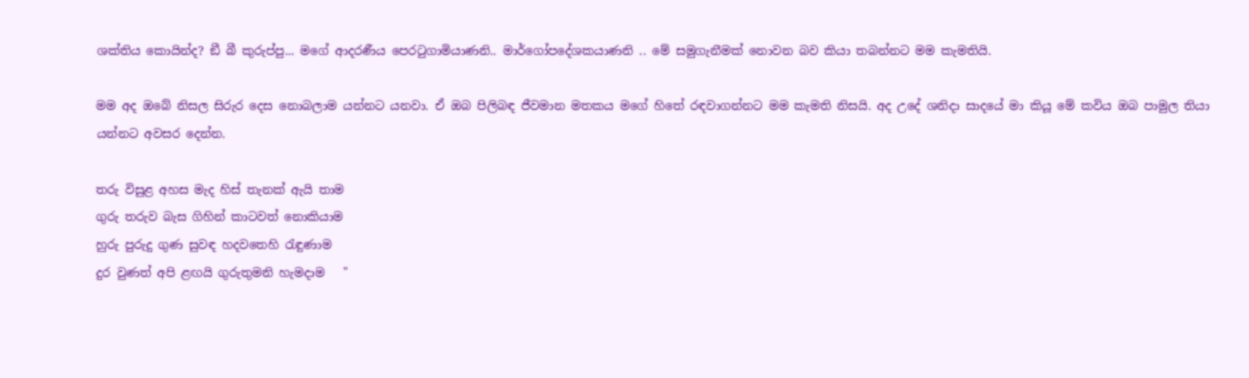ශක්තිය කොයින්ද? ඞී බී කුරුප්පු... මගේ ආදරණීය පෙරටුගාමියාණනි.. මාර්ගෝපදේශකයාණනි .. මේ සමුගැනීමක් නොවන බව කියා තබන්නට මම කැමතියි.

මම අද ඔබේ නිසල සිරුර දෙස නොබලාම යන්නට යනවා. ඒ ඔබ පිලිබඳ ජීවමාන මතකය මගේ හිතේ රඳවාගන්නට මම කැමති නිසයි. අද උදේ ශනිදා සාදයේ මා කියූ මේ කවිය ඔබ පාමුල තියා යන්නට අවසර දෙන්න.

තරු විසුළ අහස මැද හිස් තැනක් ඇයි තාම
ගුරු තරුව බැස ගිහින් කාටවත් නොකියාම
හුරු පුරුදු ගුණ සුවඳ හදවතෙහි රැඳුණාම
දුර වුණත් අපි ළඟයි ගුරුතුමනි හැමදාම   "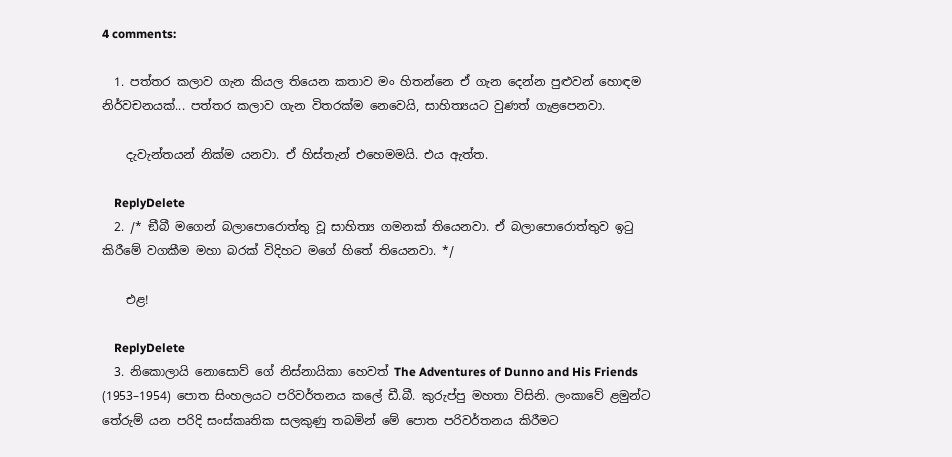4 comments:

  1. පත්තර කලාව ගැන කියල තියෙන කතාව මං හිතන්නෙ ඒ ගැන දෙන්න පුළුවන් හොඳම නිර්වචනයක්... පත්තර කලාව ගැන විතරක්ම නෙවෙයි, සාහිත්‍යයට වුණත් ගැළපෙනවා.

    දැවැන්තයන් නික්ම යනවා. ඒ හිස්තැන් එහෙමමයි. එය ඇත්ත.

    ReplyDelete
  2. /* ඞීබී මගෙන් බලාපොරොත්තු වූ සාහිත්‍ය ගමනක් තියෙනවා. ඒ බලාපොරොත්තුව ඉටු කිරීමේ වගකීම මහා බරක් විදිහට මගේ හිතේ තියෙනවා. */

    එළ!

    ReplyDelete
  3. නිකොලායි නොසොව් ගේ නිස්නායිකා හෙවත් The Adventures of Dunno and His Friends (1953–1954) පොත සිංහලයට පරිවර්තනය කලේ ඩී.බී. කුරුප්පු මහතා විසිනි. ලංකාවේ ළමුන්ට තේරුම් යන පරිදි සංස්කෘතික සලකුණු තබමින් මේ පොත පරිවර්තනය කිරීමට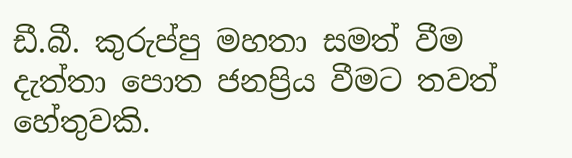ඩී.බී. කුරුප්පු මහතා සමත් වීම දැත්තා පොත ජනප්‍රිය වීමට තවත් හේතුවකි.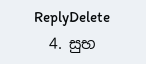ReplyDelete
  4. සුභ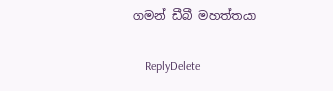ගමන් ඩීබී මහත්තයා

    ReplyDelete